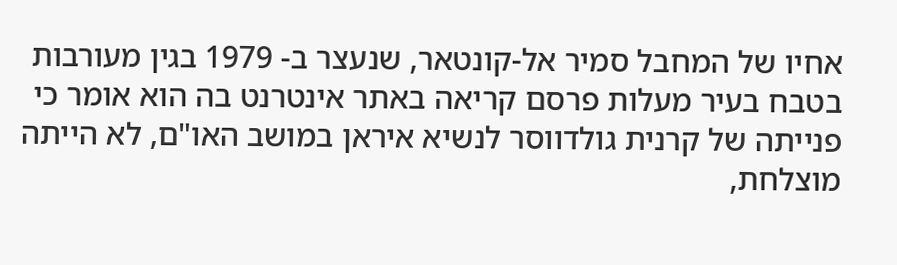אחיו של המחבל סמיר אל-קונטאר, שנעצר ב- 1979 בגין מעורבות בטבח בעיר מעלות פרסם קריאה באתר אינטרנט בה הוא אומר כי פנייתה של קרנית גולדווסר לנשיא איראן במושב האו"ם, לא הייתה מוצלחת,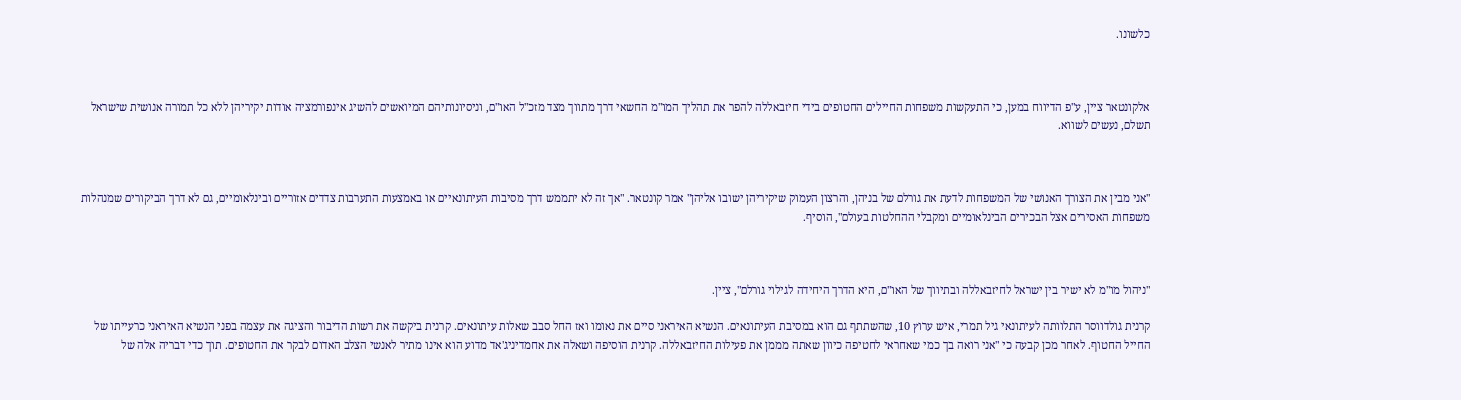כלשונו.



אלקונטאר ציין, ע"פ הדיווח במען, כי התעקשות משפחות החיילים החטופים בידי חיזבאללה להפר את תהליך המו"מ החשאי דרך מתווך מצד מזכ"ל האו"ם, וניסיונותיהם המיואשים להשיג אינפורמציה אודות יקיריהן ללא כל תמורה אנושית שישראל תשלם, נעשים לשווא.



"אני מבין את הצורך האנושי של המשפחות לדעת את גורלם של בניהן, והרצון העמוק שיקיריהן ישובו אליהן" אמר קונטאר. "אך זה לא יתממש דרך מסיבות העיתונאיים או באמצעות התערבות צדדים אזוריים ובינלאומיים, גם לא דרך הביקורים שמנהלות משפחות האסירים אצל הבכירים הבינלאומיים ומקבלי ההחלטות בעולם", הוסיף.



"ניהול מו"מ לא ישיר בין ישראל לחיזבאללה ובתיווך של האו"ם, היא הדרך היחידה לגילוי גורלם", ציין.

קרנית גולדווסר התלוותה לעיתונאי גיל תמרי, איש ערוץ 10, שהשתתף גם הוא במסיבת העיתונאים. הנשיא האיראני סיים את נאומו ואז החל סבב שאלות עיתונאים. קרנית ביקשה את רשות הדיבור והציגה את עצמה בפני הנשיא האיראני כרעייתו של החייל החטוף. לאחר מכן קבעה כי "אני רואה בך כמי שאחראי לחטיפה כיוון שאתה מממן את פעילות החיזבאללה. קרנית הוסיפה ושאלה את אחמדיניג'אד מדוע הוא אינו מתיר לאנשי הצלב האדום לבקר את החטופים. תוך כדי דבריה אלה של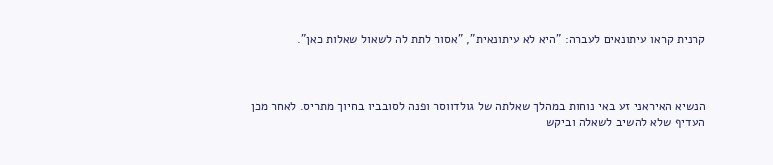קרנית קראו עיתונאים לעברה: "היא לא עיתונאית", "אסור לתת לה לשאול שאלות כאן".



הנשיא האיראני זע באי נוחות במהלך שאלתה של גולדווסר ופנה לסובביו בחיוך מתריס. לאחר מכן העדיף שלא להשיב לשאלה וביקש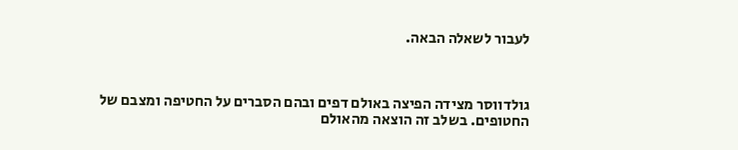לעבור לשאלה הבאה.



גולדווסר מצידה הפיצה באולם דפים ובהם הסברים על החטיפה ומצבם של החטופים. בשלב זה הוצאה מהאולם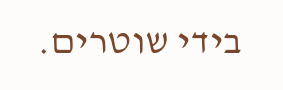בידי שוטרים.